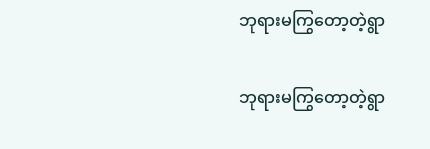ဘုရားမကြွတော့တဲ့ရွာ

ဘုရားမကြွတော့တဲ့ရွာ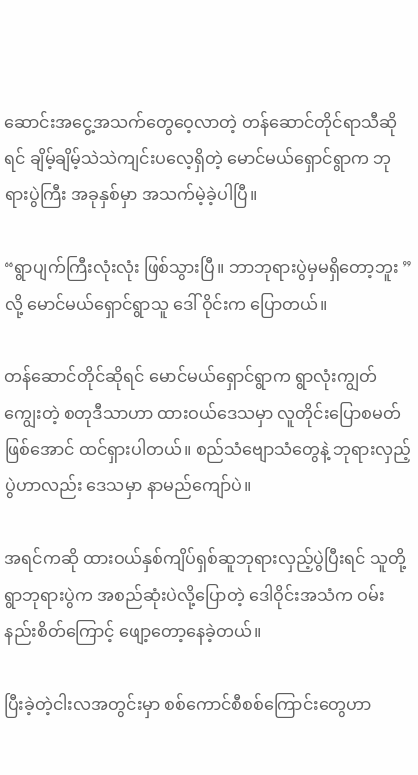ဆောင်းအငွေ့အသက်တွေ‌ဝေ့လာတဲ့ တန်ဆောင်တိုင်ရာသီဆိုရင် ချိမ့်ချိမ့်သဲသဲကျင်းပလေ့ရှိတဲ့ မောင်မယ်ရှောင်ရွာက ဘုရားပွဲကြီး အခုနှစ်မှာ အသက်မဲ့ခဲ့ပါပြီ။

“ရွာပျက်ကြီးလုံးလုံး ဖြစ်သွားပြီ။ ဘာဘုရားပွဲမှမရှိတော့ဘူး ” လို့ မောင်မယ်ရှောင်ရွာသူ ဒေါ် ဝိုင်းက ပြောတယ်။

တန်ဆောင်တိုင်ဆိုရင် မောင်မယ်ရှောင်ရွာက ရွာလုံးကျွတ်ကျွေးတဲ့ စတုဒီသာဟာ ထားဝယ်ဒေသမှာ လူတိုင်းပြောစမတ် ဖြစ်အောင် ထင်ရှားပါတယ်။ စည်သံဗျောသံတွေနဲ့ ဘုရားလှည့်ပွဲဟာလည်း ဒေသမှာ နာမည်ကျော်ပဲ။

အရင်ကဆို ထားဝယ်နှစ်ကျိပ်ရှစ်ဆူဘုရားလှည့်ပွဲပြီးရင် သူတို့ရွာဘုရားပွဲက အစည်ဆုံးပဲလို့ပြောတဲ့ ဒေါဝိုင်းအသံက ဝမ်းနည်းစိတ်ကြောင့် ဖျော့တော့နေခဲ့တယ်။

ပြီးခဲ့တဲ့ငါးလအတွင်းမှာ စစ်ကောင်စီစစ်ကြောင်းတွေဟာ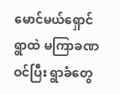မောင်မယ်ရှောင်ရွာထဲ မကြာခဏဝင်ပြီး ရွာခံတွေ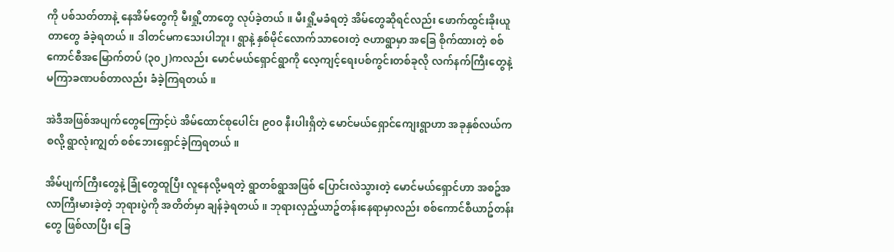ကို ပစ်သတ်တာနဲ့ နေအိမ်တွေကို မီးရှို့တာတွေ လုပ်ခဲ့တယ်။ မီးရှို့မခံရတဲ့ အိမ်တွေဆိုရင်လည်း ဖောက်ထွင်းခိုးယူတာတွေ ခံခဲ့ရတယ်။ ဒါတင်မကသေးပါဘူး၊ ရွာနဲ့ နှစ်မိုင်လောက်သာဝေးတဲ့ ဇဟာရွာမှာ အခြေ စိုက်ထားတဲ့ စစ်ကောင်စီအမြောက်တပ် (၃၀၂)ကလည်း မောင်မယ်ရှောင်ရွာကို လေ့ကျင့်ရေးပစ်ကွင်းတစ်ခုလို လက်နက်ကြီးတွေနဲ့ မကြာခဏပစ်တာလည်း ခံခဲ့ကြရတယ်။

အဲဒီအဖြစ်အပျက်တွေကြောင့်ပဲ အိမ်ထောင်စုပေါင်း ၉၀၀ နီးပါးရှိတဲ့ မောင်မယ်ရှောင်ကျေးရွာဟာ အခုနှစ်လယ်ကစလို့ ရွာလုံးကျွတ် စစ်ဘေးရှောင်ခဲ့ကြရတယ်။

အိမ်ပျက်ကြီးတွေနဲ့ ခြုံတွေထူပြီး လူနေလို့မရတဲ့ ရွာတစ်ရွာအဖြစ် ‌‌ပြောင်းလဲသွားတဲ့ မောင်မယ်ရှောင်ဟာ အစဥ်အလာကြီးမားခဲ့တဲ့ ဘုရားပွဲကို အတိတ်မှာ ချန်ခဲ့ရတယ်။ ဘုရားလှည့်ယာဥ်တန်းနေရာမှာလည်း စစ်ကောင်စီယာဥ်တန်းတွေ ဖြစ်လာပြီး ခြေ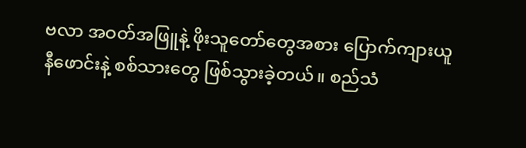ဗလာ အဝတ်အဖြူနဲ့ ဖိုးသူတော်တွေအစား ပြောက်ကျားယူနီဖောင်းနဲ့ စစ်သားတွေ ဖြစ်သွားခဲ့တယ်။ စည်သံ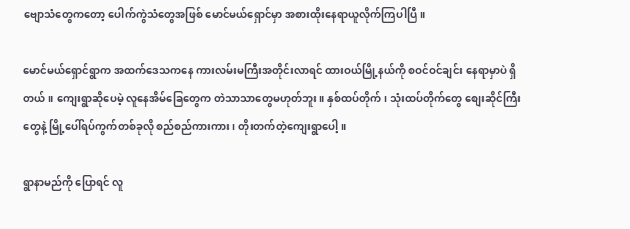ဗျောသံတွေကတော့ ပေါက်ကွဲသံတွေအဖြစ် မောင်မယ်ရှောင်မှာ အစားထိုးနေရာယူလိုက်ကြပါပြီ။

မောင်မယ်ရှောင်ရွာက အထက်‌ဒေသကနေ ကားလမ်းမကြီးအတိုင်းလာရင် ထားဝယ်မြို့နယ်ကို စဝင်ဝင်ချင်း နေရာမှာပဲ ရှိတယ်။ ကျေးရွာဆိုပေမဲ့ လူနေအိမ်ခြေတွေက တဲသာသာတွေမဟုတ်ဘူး။ နှစ်ထပ်တိုက်၊ သုံးထပ်တိုက်တွေ စျေးဆိုင်ကြီးတွေနဲ့ မြို့ပေါ်ရပ်ကွက်တစ်ခုလို စည်စည်ကားကား၊ တိုးတက်တဲ့ကျေးရွာပေါ့။

ရွာနာမည်ကို ပြောရင် လူ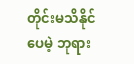တိုင်းမသိနိုင်ပေမဲ့ ဘုရား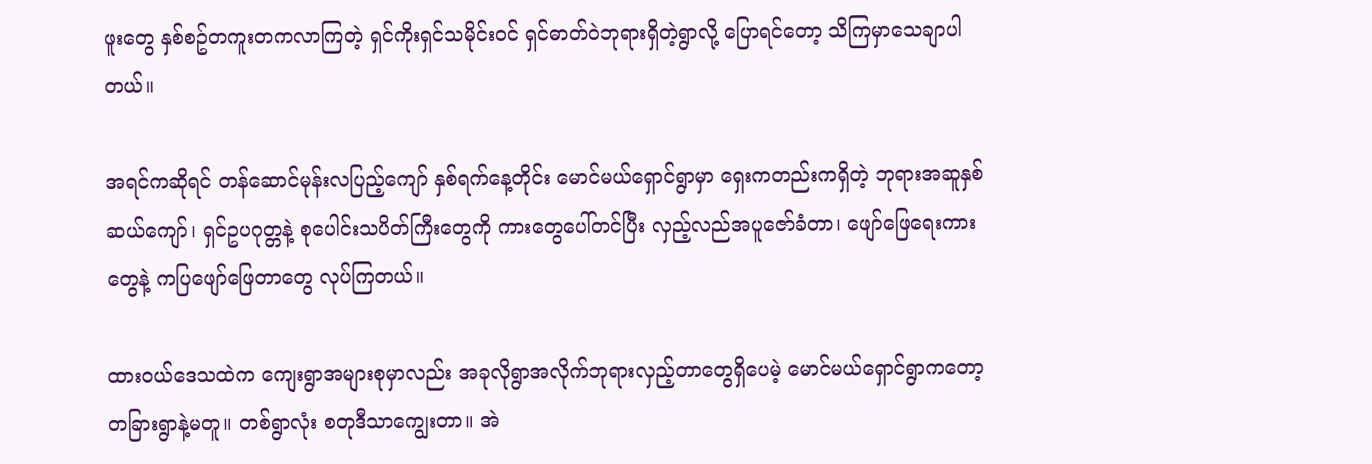ဖူးတွေ နှစ်စဥ်တကူးတကလာကြတဲ့ ရှင်ကိုးရှင်သမိုင်းဝင် ရှင်ဓာတ်ဝဲဘုရားရှိတဲ့ရွာလို့ ပြောရင်တော့ သိကြမှာသေချာပါတယ်။

အရင်ကဆိုရင် တန်ဆောင်မုန်းလပြည့်ကျော် နှစ်ရက်နေ့တိုင်း မောင်မယ်ရှောင်ရွာမှာ ရှေးကတည်းကရှိတဲ့ ဘုရားအဆူနှစ်ဆယ်ကျော်၊ ရှင်ဥပဂုတ္တနဲ့ စုပေါင်းသပိတ်ကြီးတွေကို ကားတွေပေါ်တင်ပြီး လှည့်လည်အပူ‌ဇော်ခံတာ၊ ဖျော်ဖြေရေးကားတွေနဲ့ ကပြဖျော်ဖြေတာတွေ လုပ်ကြတယ်။

ထားဝယ်ဒေသထဲက ကျေးရွာအများစုမှာလည်း အခုလိုရွာအလိုက်ဘုရားလှည့်တာတွေရှိပေမဲ့ မောင်မယ်ရှောင်ရွာကတော့ တခြားရွာနဲ့မတူ။ တစ်ရွာလုံး စတုဒီသာကျွေးတာ။ အဲ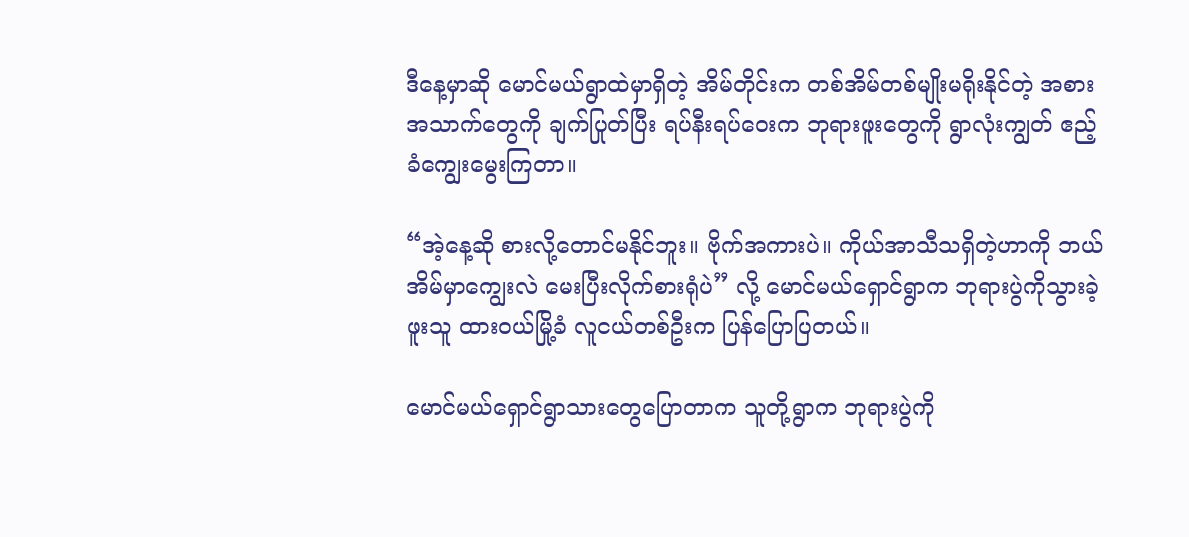ဒီနေ့မှာဆို မောင်မယ်ရွာထဲမှာရှိတဲ့ အိမ်တိုင်းက တစ်အိမ်တစ်မျိုးမရိုးနိုင်တဲ့ အစားအသာက်တွေကို ချက်ပြုတ်ပြီး ရပ်နီးရပ်ဝေးက ဘုရားဖူးတွေကို ရွာလုံးကျွတ် ဧည့်ခံကျွေးမွေးကြတာ။

“အဲ့နေ့ဆို စားလို့တောင်မနိုင်ဘူး။ ဗိုက်အကားပဲ။ ကိုယ်အာသီသရှိတဲ့ဟာကို ဘယ်အိမ်မှာကျွေးလဲ မေးပြီးလိုက်စားရုံပဲ” လို့ မောင်မယ်ရှောင်ရွာက ဘုရားပွဲကိုသွားခဲ့ဖူးသူ ထားဝယ်မြို့ခံ လူငယ်တစ်ဦးက ပြန်ပြောပြတယ်။

မောင်မယ်‌ရှောင်ရွာသားတွေပြောတာက သူတို့ရွာက ဘုရားပွဲကို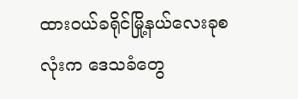ထားဝယ်ခရိုင်မြို့နယ်လေးခုစလုံးက ဒေသခံတွေ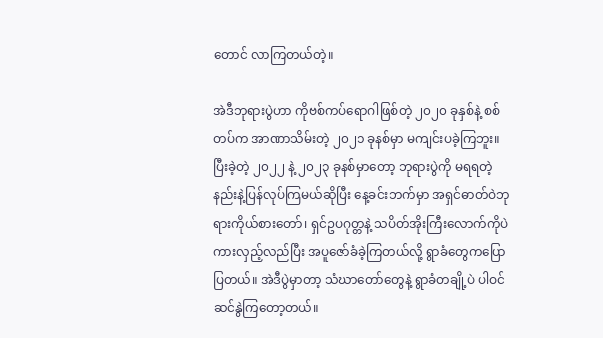တောင် လာကြတယ်တဲ့။

အဲဒီဘုရားပွဲဟာ ကိုဗစ်ကပ်ရောဂါဖြစ်တဲ့ ၂၀၂၀ ခုနှစ်နဲ့ စစ်တပ်က အာဏာသိမ်းတဲ့ ၂၀၂၁ ခုနစ်မှာ မကျင်းပခဲ့ကြဘူး။ ပြီးခဲ့တဲ့ ၂၀၂၂ နဲ့ ၂၀၂၃ ခုနစ်မှာတော့ ဘုရားပွဲကို မရရတဲ့နည်းနဲ့ပြန်လုပ်ကြမယ်ဆိုပြီး နေ့ခင်းဘက်မှာ အရှင်ဓာတ်ဝဲဘုရားကိုယ်စားတော်၊ ရှင်ဥပဂုတ္တနဲ့ သပိတ်အိုးကြီးလောက်ကိုပဲ ကားလှည့်လည်ပြီး အပူဇော်ခံခဲ့ကြတယ်လို့ ရွာခံတွေကပြောပြတယ်။ အဲဒီပွဲမှာတာ့ သံဃာတော်တွေနဲ့ ရွာခံတချို့ပဲ ပါဝင်ဆင်နွဲကြတော့တယ်။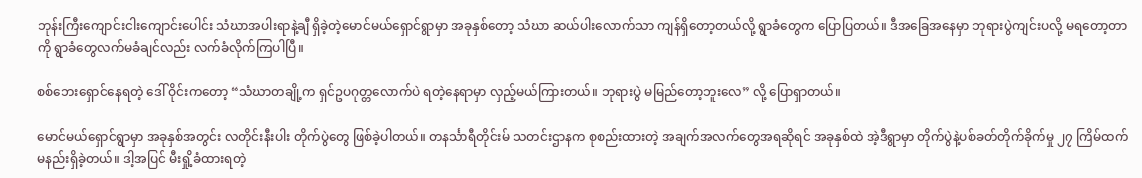ဘုန်းကြီး‌ကျောင်းငါးကျောင်းပေါင်း သံဃာအပါးရာနဲ့ချီ ရှိခဲ့တဲ့မောင်မယ်ရှောင်ရွာမှာ အခုနှစ်တော့ သံဃာ ဆယ်ပါးလောက်သာ ကျန်ရှိတော့တယ်လို့ ရွာခံတွေက ပြောပြတယ်။ ဒီအခြေအနေမှာ ဘုရားပွဲကျင်းပလို့ မရ‌တော့တာကို ရွာခံတွေလက်မခံချင်လည်း လက်ခံလိုက်ကြပါပြီ။

စစ်ဘေးရှောင်နေရတဲ့ ဒေါ် ဝိုင်းကတော့ “သံဃာတချို့က ရှင်ဥပဂုတ္တလောက်ပဲ ရတဲ့နေရာမှာ လှည့်မယ်ကြားတယ်။ ဘုရားပွဲ မမြည်တော့ဘူးလေ” လို့ ပြောရှာတယ်။

မောင်မယ်ရှောင်ရွာမှာ အခုနှစ်အတွင်း လတိုင်းနီးပါး တိုက်ပွဲတွေ ဖြစ်ခဲ့ပါတယ်။ တနင်္သာရီတိုင်းမ် သတင်းဌာနက စုစည်းထားတဲ့ အချက်အလက်တွေအရဆိုရင် အခုနှစ်ထဲ အဲ့ဒီရွာမှာ တိုက်ပွဲနဲ့ပစ်ခတ်တိုက်ခိုက်မှု ၂၇ ကြိမ်ထက်မနည်းရှိခဲ့တယ်။ ဒါ့အပြင် မီးရှို့ခံထားရတဲ့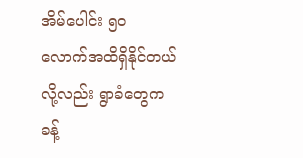အိမ်ပေါင်း ၅၀ လောက်အထိရှိနိုင်တယ်လို့လည်း ရွာခံတွေက ခန့်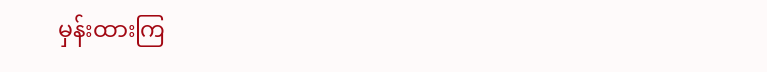မှန်းထားကြ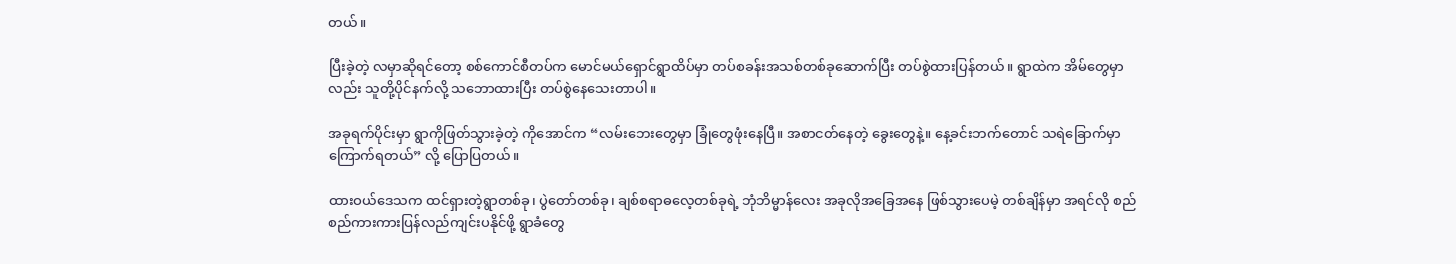တယ်။

ပြီးခဲ့တဲ့ လမှာဆိုရင်တော့ စစ်ကောင်စီတပ်က မောင်မယ်ရှောင်ရွာထိပ်မှာ တပ်စခန်းအသစ်တစ်ခုဆောက်ပြီး တပ်စွဲထားပြန်တယ်။ ရွာထဲက အိမ်တွေမှာလည်း သူတို့ပိုင်နက်လို့ သဘောထားပြီး တပ်စွဲနေသေးတာပါ။

အခုရက်ပိုင်းမှာ ရွာကိုဖြတ်သွားခဲ့တဲ့ ကိုအောင်က “လမ်းဘေးတွေမှာ ခြုံတွေဖုံးနေပြီ။ အစာငတ်နေတဲ့ ခွေးတွေနဲ့။ နေ့ခင်းဘက်တောင် သရဲခြောက်မှာကြောက်ရတယ်” လို့ ပြောပြတယ်။

ထားဝယ်ဒေသက ထင်ရှားတဲ့ရွာတစ်ခု၊ ပွဲတော်တစ်ခု၊ ချစ်စရာဓလေ့တစ်ခုရဲ့ ဘုံဘိမ္မာန်လေး အခုလိုအခြေအနေ ဖြစ်သွားပေမဲ့ တစ်ချိန်မှာ အရင်လို စည်စည်ကားကားပြန်လည်ကျင်းပနိုင်ဖို့ ရွာခံတွေ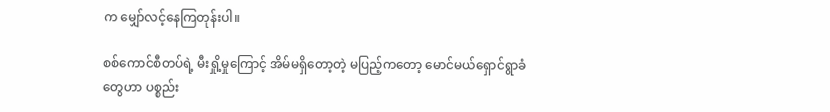က မျှော်လင့်နေကြတုန်းပါ။

စစ်ကောင်စီတပ်ရဲ့ မီးရှို့မှုကြောင့် အိမ်မရှိတော့တဲ့ မပြည့်ကတော့ မောင်မယ်ရှောင်ရွာခံတွေဟာ ပစ္စည်း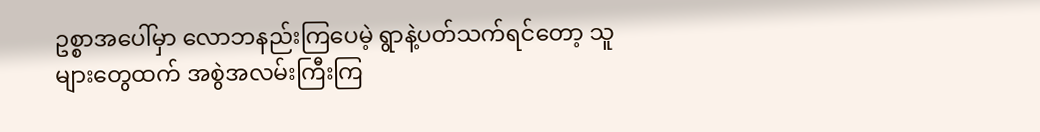ဥစ္စာအပေါ်မှာ လောဘနည်းကြပေမဲ့ ရွာနဲ့ပတ်သက်ရင်တော့ သူများတွေထက် အစွဲအလမ်းကြီးကြ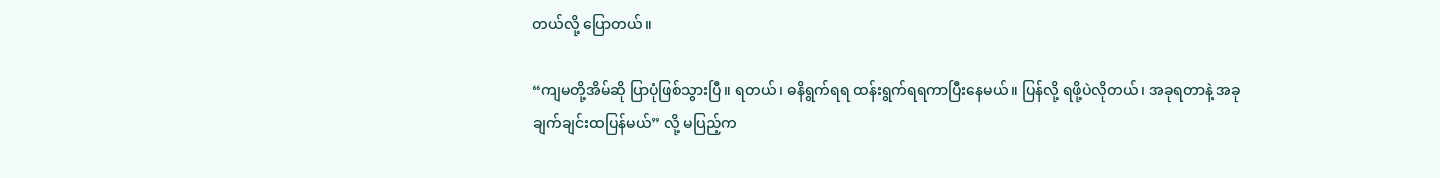တယ်လို့ ပြောတယ်။

“ကျမတို့အိမ်ဆို ပြာပုံဖြစ်သွားပြီ။ ရတယ်၊ ဓနိရွက်ရရ ထန်းရွက်ရရကာပြီးနေမယ်။ ပြန်လို့ ရဖို့ပဲလိုတယ်၊ အခုရတာနဲ့ အခုချက်ချင်းထပြန်မယ်” လို့ မပြည့်က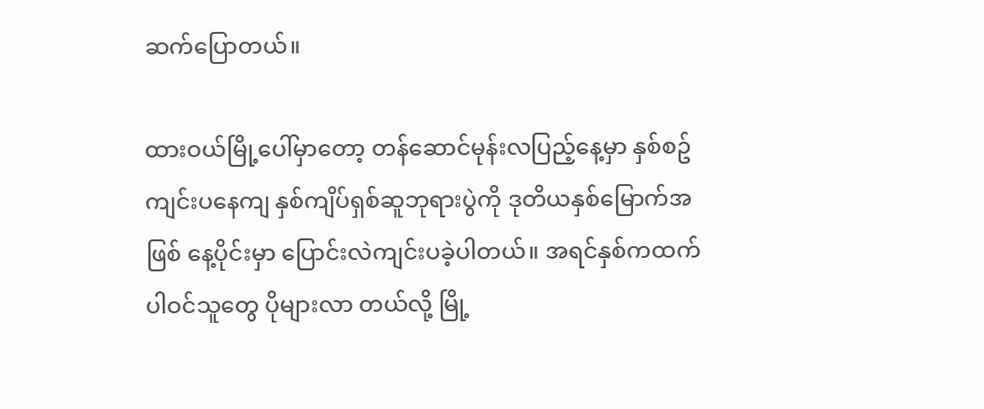ဆက်ပြောတယ်။

ထားဝယ်မြို့ပေါ်မှာတော့ တန်ဆောင်မုန်းလပြည့်နေ့မှာ နှစ်စဥ်ကျင်းပနေကျ နှစ်ကျိပ်ရှစ်ဆူဘုရားပွဲကို ဒုတိယနှစ်မြောက်အဖြစ် နေ့ပိုင်းမှာ ပြောင်းလဲကျင်းပခဲ့ပါတယ်။ အရင်နှစ်ကထက် ပါဝင်သူတွေ ပိုများလာ တယ်လို့ မြို့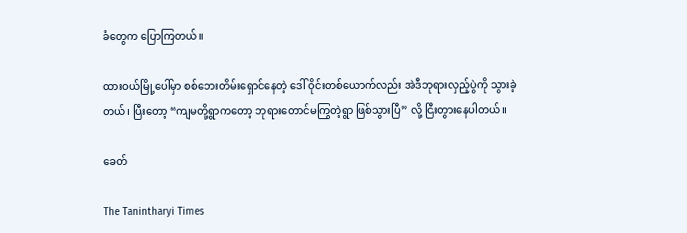ခံတွေက ပြောကြတယ်။

ထားဝယ်မြို့ပေါ်မှာ စစ်ဘေးတိမ်းရှောင်နေတဲ့ ဒေါ် ဝိုင်းတစ်ယောက်လည်း အဲဒီဘုရားလှည့်ပွဲကို သွားခဲ့တယ်၊ ပြီးတော့ “ကျမတို့ရွာကတော့ ဘုရားတောင်မကြွတဲ့ရွာ ဖြစ်သွားပြီ” လို့ ငြီးတွားနေပါတယ်။

ခေတ်

The Tanintharyi Times